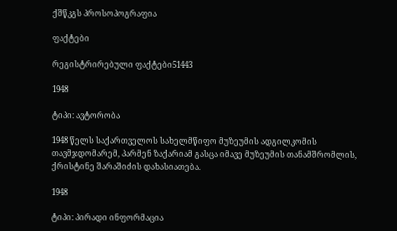ქშწკგს პროსოპოგრაფია

ფაქტები

რეგისტრირებული ფაქტები51443

1948

ტიპი: ავტორობა

1948 წელს საქართველოს სახელმწიფო მუზეუმის ადგილკომის თავმჯდომარემ, პარმენ ზაქარიამ გასცა იმავე მუზეუმის თანამშრომლის, ქრისტინე შარაშიძის დახასიათება.

1948

ტიპი: პირადი ინფორმაცია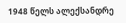1948 წელს ალექსანდრე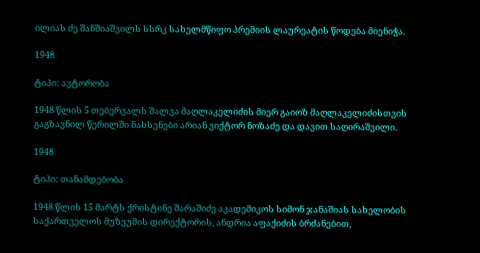ილიას ძე შანშიაშვილს სსრკ სახელმწიფო პრემიის ლაურეატის წოდება მიენიჭა.

1948

ტიპი: ავტორობა

1948 წლის 5 თებერვალს შალვა მაღლაკელიძის მიერ გაიოზ მაღლაკელიძისთვის გაგზავნილ წერილში ნახსენები არიან ვიქტორ ნოზაძე და დავით საღირაშვილი.

1948

ტიპი: თანამდებობა

1948 წლის 15 მარტს ქრისტინე შარაშიძე აკადემიკოს სიმონ ჯანაშიას სახელობის საქართველოს მუზეუმის დირექტორის, ანდრია აფაქიძის ბრძანებით,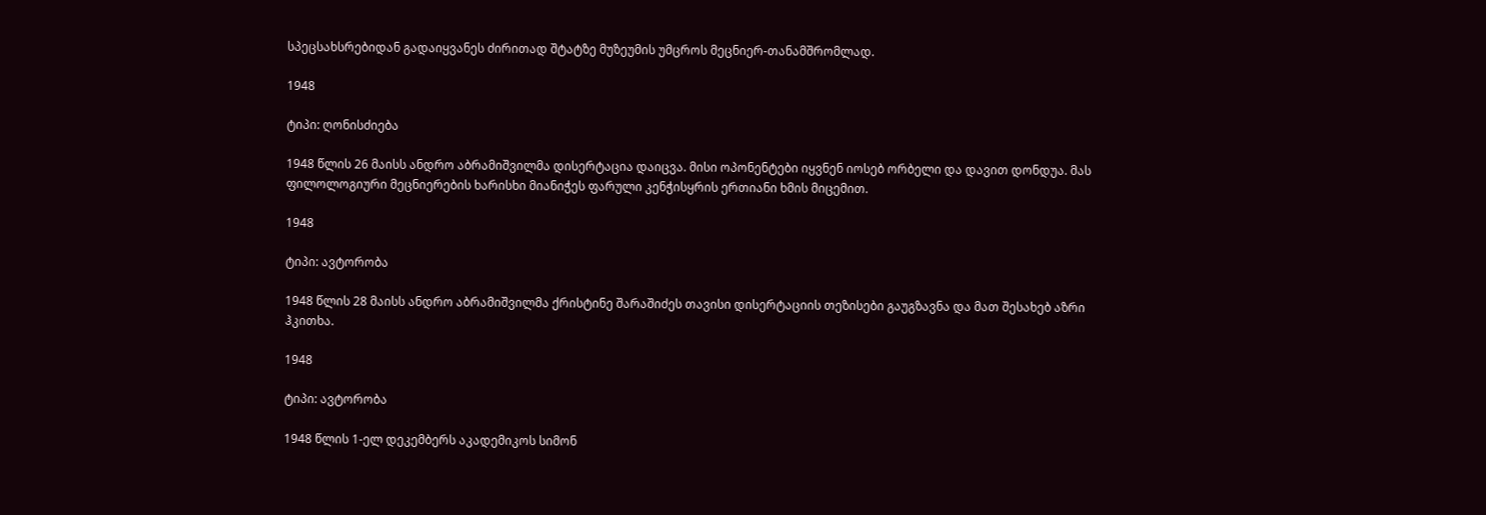სპეცსახსრებიდან გადაიყვანეს ძირითად შტატზე მუზეუმის უმცროს მეცნიერ-თანამშრომლად.

1948

ტიპი: ღონისძიება

1948 წლის 26 მაისს ანდრო აბრამიშვილმა დისერტაცია დაიცვა. მისი ოპონენტები იყვნენ იოსებ ორბელი და დავით დონდუა. მას ფილოლოგიური მეცნიერების ხარისხი მიანიჭეს ფარული კენჭისყრის ერთიანი ხმის მიცემით.

1948

ტიპი: ავტორობა

1948 წლის 28 მაისს ანდრო აბრამიშვილმა ქრისტინე შარაშიძეს თავისი დისერტაციის თეზისები გაუგზავნა და მათ შესახებ აზრი ჰკითხა.

1948

ტიპი: ავტორობა

1948 წლის 1-ელ დეკემბერს აკადემიკოს სიმონ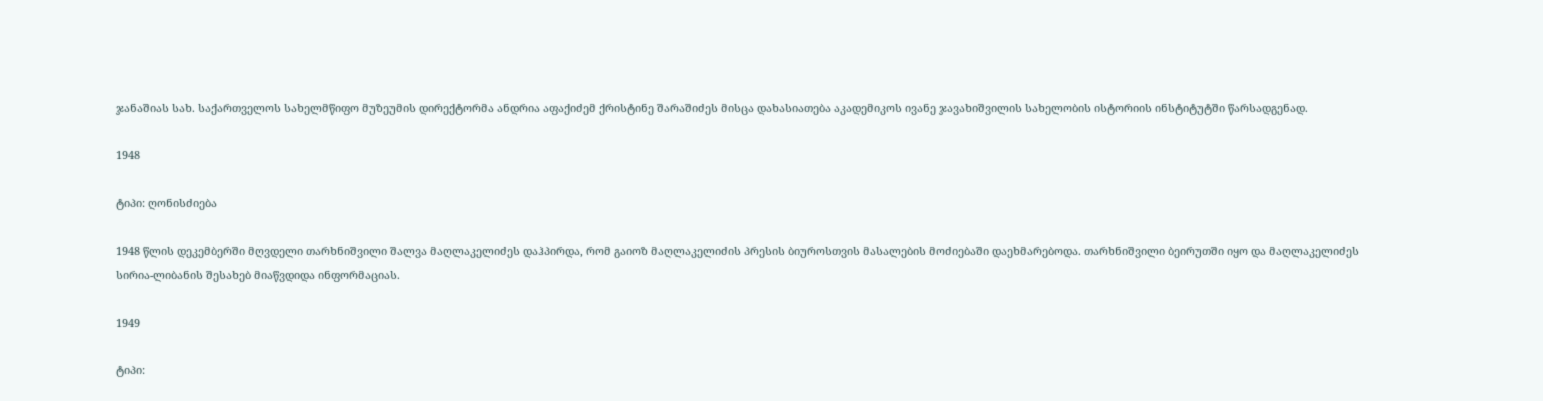ჯანაშიას სახ. საქართველოს სახელმწიფო მუზეუმის დირექტორმა ანდრია აფაქიძემ ქრისტინე შარაშიძეს მისცა დახასიათება აკადემიკოს ივანე ჯავახიშვილის სახელობის ისტორიის ინსტიტუტში წარსადგენად.

1948

ტიპი: ღონისძიება

1948 წლის დეკემბერში მღვდელი თარხნიშვილი შალვა მაღლაკელიძეს დაჰპირდა, რომ გაიოზ მაღლაკელიძის პრესის ბიუროსთვის მასალების მოძიებაში დაეხმარებოდა. თარხნიშვილი ბეირუთში იყო და მაღლაკელიძეს სირია-ლიბანის შესახებ მიაწვდიდა ინფორმაციას.

1949

ტიპი: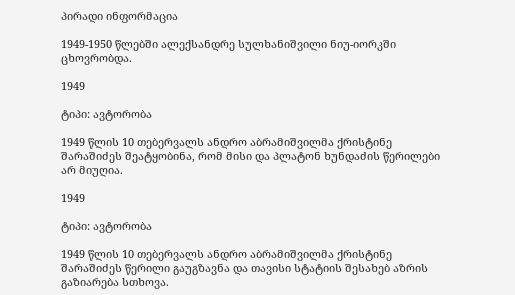პირადი ინფორმაცია

1949-1950 წლებში ალექსანდრე სულხანიშვილი ნიუ-იორკში ცხოვრობდა.

1949

ტიპი: ავტორობა

1949 წლის 10 თებერვალს ანდრო აბრამიშვილმა ქრისტინე შარაშიძეს შეატყობინა, რომ მისი და პლატონ ხუნდაძის წერილები არ მიუღია.

1949

ტიპი: ავტორობა

1949 წლის 10 თებერვალს ანდრო აბრამიშვილმა ქრისტინე შარაშიძეს წერილი გაუგზავნა და თავისი სტატიის შესახებ აზრის გაზიარება სთხოვა.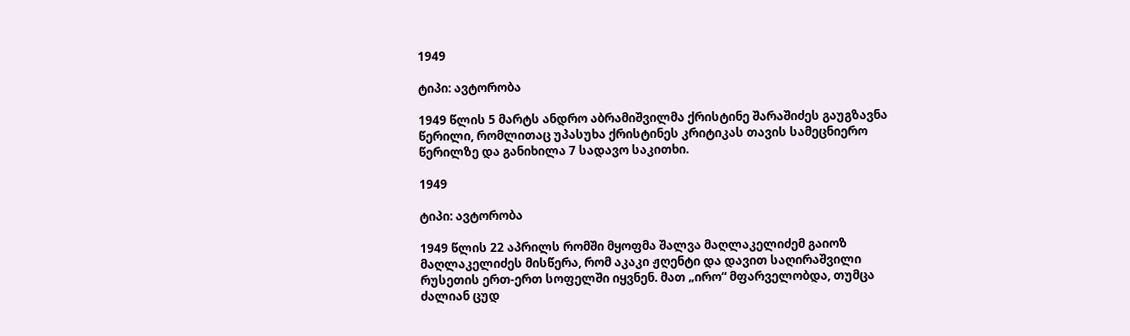1949

ტიპი: ავტორობა

1949 წლის 5 მარტს ანდრო აბრამიშვილმა ქრისტინე შარაშიძეს გაუგზავნა წერილი, რომლითაც უპასუხა ქრისტინეს კრიტიკას თავის სამეცნიერო წერილზე და განიხილა 7 სადავო საკითხი.

1949

ტიპი: ავტორობა

1949 წლის 22 აპრილს რომში მყოფმა შალვა მაღლაკელიძემ გაიოზ მაღლაკელიძეს მისწერა, რომ აკაკი ჟღენტი და დავით საღირაშვილი რუსეთის ერთ-ერთ სოფელში იყვნენ. მათ „ირო“ მფარველობდა, თუმცა ძალიან ცუდ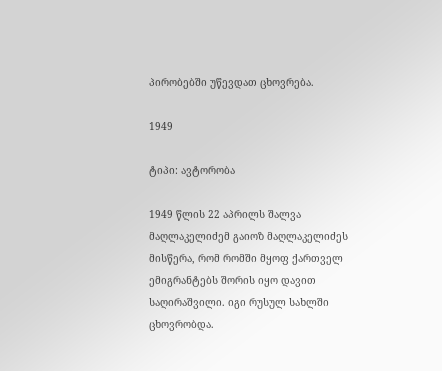პირობებში უწევდათ ცხოვრება.

1949

ტიპი: ავტორობა

1949 წლის 22 აპრილს შალვა მაღლაკელიძემ გაიოზ მაღლაკელიძეს მისწერა, რომ რომში მყოფ ქართველ ემიგრანტებს შორის იყო დავით საღირაშვილი. იგი რუსულ სახლში ცხოვრობდა.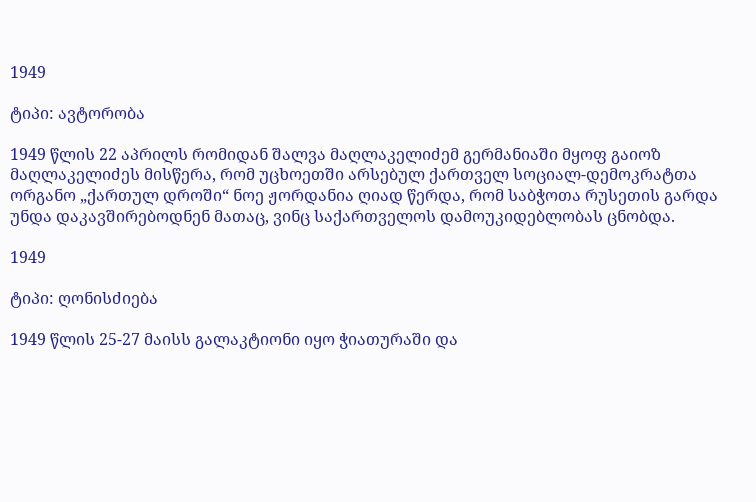1949

ტიპი: ავტორობა

1949 წლის 22 აპრილს რომიდან შალვა მაღლაკელიძემ გერმანიაში მყოფ გაიოზ მაღლაკელიძეს მისწერა, რომ უცხოეთში არსებულ ქართველ სოციალ-დემოკრატთა ორგანო „ქართულ დროში“ ნოე ჟორდანია ღიად წერდა, რომ საბჭოთა რუსეთის გარდა უნდა დაკავშირებოდნენ მათაც, ვინც საქართველოს დამოუკიდებლობას ცნობდა.

1949

ტიპი: ღონისძიება

1949 წლის 25-27 მაისს გალაკტიონი იყო ჭიათურაში და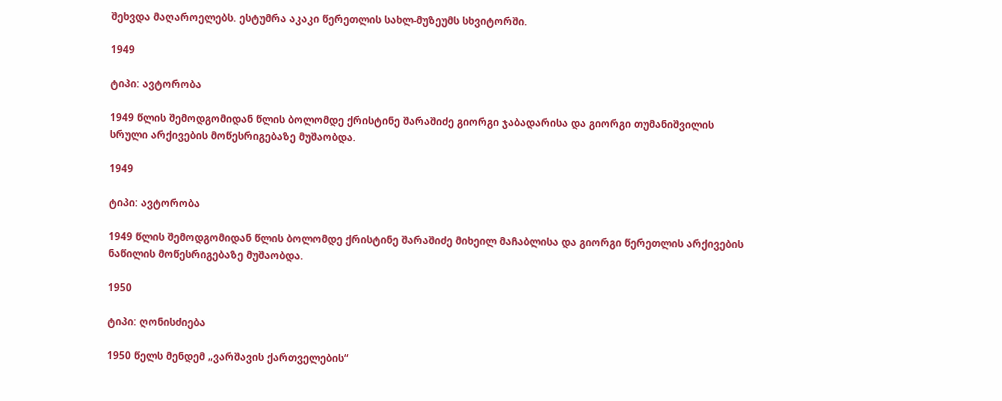შეხვდა მაღაროელებს. ესტუმრა აკაკი წერეთლის სახლ-მუზეუმს სხვიტორში.

1949

ტიპი: ავტორობა

1949 წლის შემოდგომიდან წლის ბოლომდე ქრისტინე შარაშიძე გიორგი ჯაბადარისა და გიორგი თუმანიშვილის სრული არქივების მოწესრიგებაზე მუშაობდა.

1949

ტიპი: ავტორობა

1949 წლის შემოდგომიდან წლის ბოლომდე ქრისტინე შარაშიძე მიხეილ მაჩაბლისა და გიორგი წერეთლის არქივების ნაწილის მოწესრიგებაზე მუშაობდა.

1950

ტიპი: ღონისძიება

1950 წელს მენდემ „ვარშავის ქართველების“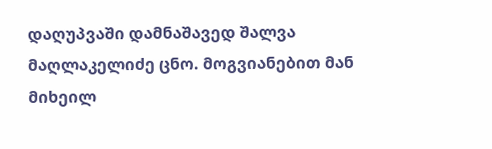დაღუპვაში დამნაშავედ შალვა მაღლაკელიძე ცნო. მოგვიანებით მან მიხეილ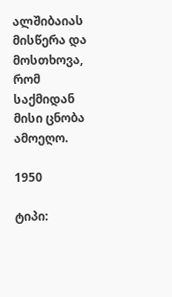ალშიბაიას მისწერა და მოსთხოვა, რომ საქმიდან მისი ცნობა ამოეღო.

1950

ტიპი: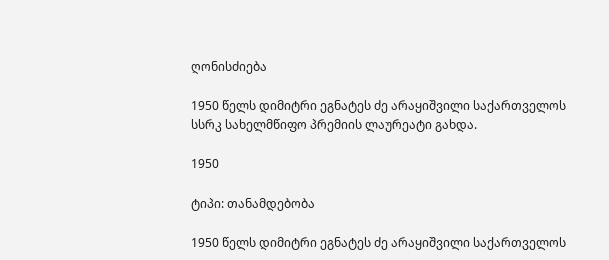ღონისძიება

1950 წელს დიმიტრი ეგნატეს ძე არაყიშვილი საქართველოს სსრკ სახელმწიფო პრემიის ლაურეატი გახდა.

1950

ტიპი: თანამდებობა

1950 წელს დიმიტრი ეგნატეს ძე არაყიშვილი საქართველოს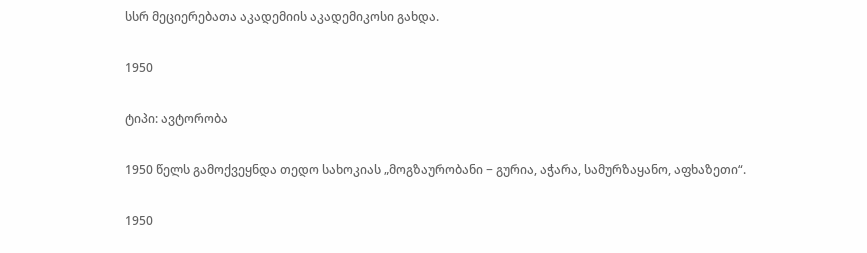სსრ მეციერებათა აკადემიის აკადემიკოსი გახდა.

1950

ტიპი: ავტორობა

1950 წელს გამოქვეყნდა თედო სახოკიას „მოგზაურობანი − გურია, აჭარა, სამურზაყანო, აფხაზეთი“.

1950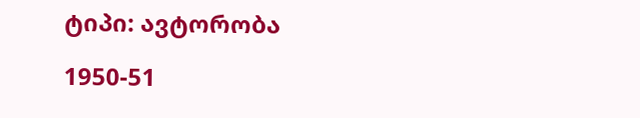ტიპი: ავტორობა

1950-51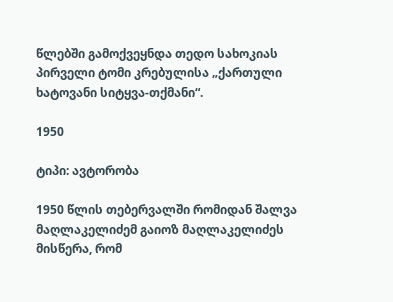წლებში გამოქვეყნდა თედო სახოკიას პირველი ტომი კრებულისა „ქართული ხატოვანი სიტყვა-თქმანი“.

1950

ტიპი: ავტორობა

1950 წლის თებერვალში რომიდან შალვა მაღლაკელიძემ გაიოზ მაღლაკელიძეს მისწერა, რომ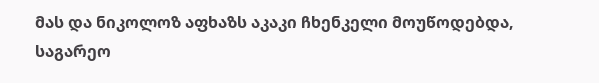მას და ნიკოლოზ აფხაზს აკაკი ჩხენკელი მოუწოდებდა, საგარეო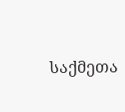საქმეთა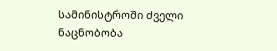სამინისტროში ძველი ნაცნობობა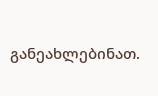განეახლებინათ.